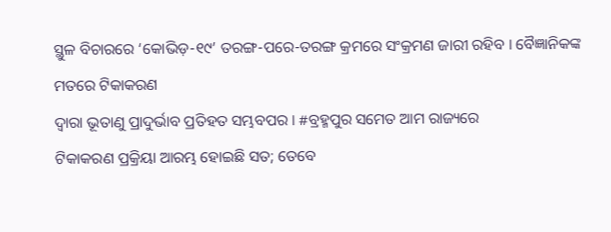ସ୍ଥୁଳ ବିଚାରରେ ‘କୋଭିଡ଼-୧୯’ ତରଙ୍ଗ-ପରେ-ତରଙ୍ଗ କ୍ରମରେ ସଂକ୍ରମଣ ଜାରୀ ରହିବ । ବୈଜ୍ଞାନିକଙ୍କ ମତରେ ଟିକାକରଣ
ଦ୍ୱାରା ଭୂତାଣୁ ପ୍ରାଦୁର୍ଭାବ ପ୍ରତିହତ ସମ୍ଭବପର । #ବ୍ରହ୍ମପୁର ସମେତ ଆମ ରାଜ୍ୟରେ
ଟିକାକରଣ ପ୍ରକ୍ରିୟା ଆରମ୍ଭ ହୋଇଛି ସତ; ତେବେ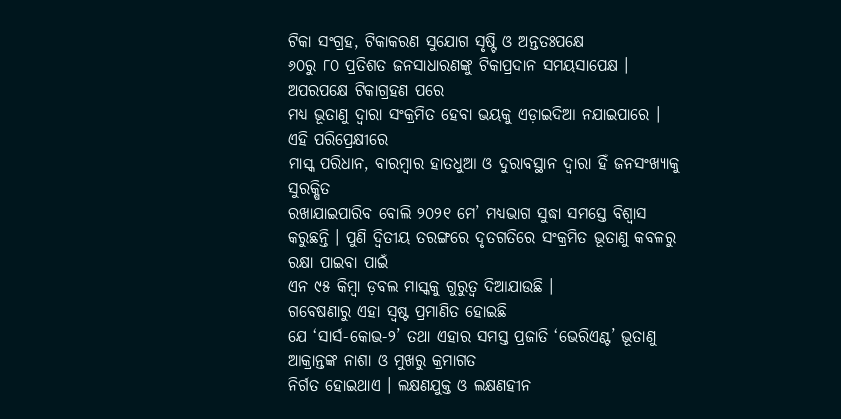ଟିକା ସଂଗ୍ରହ, ଟିକାକରଣ ସୁଯୋଗ ସୃଷ୍ଟି ଓ ଅନ୍ତତଃପକ୍ଷେ
୬୦ରୁ ୮୦ ପ୍ରତିଶତ ଜନସାଧାରଣଙ୍କୁ ଟିକାପ୍ରଦାନ ସମୟସାପେକ୍ଷ । ଅପରପକ୍ଷେ ଟିକାଗ୍ରହଣ ପରେ
ମଧ୍ୟ ଭୂତାଣୁ ଦ୍ୱାରା ସଂକ୍ରମିତ ହେବା ଭୟକୁ ଏଡ଼ାଇଦିଆ ନଯାଇପାରେ । ଏହି ପରିପ୍ରେକ୍ଷୀରେ
ମାସ୍କ ପରିଧାନ, ବାରମ୍ୱାର ହାତଧୁଆ ଓ ଦୁରାବସ୍ଥାନ ଦ୍ୱାରା ହିଁ ଜନସଂଖ୍ୟାକୁ ସୁରକ୍ଷିତ
ରଖାଯାଇପାରିବ ବୋଲି ୨୦୨୧ ମେ’ ମଧ୍ୟଭାଗ ସୁଦ୍ଧା ସମସ୍ତେ ବିଶ୍ୱାସ
କରୁଛନ୍ତି । ପୁଣି ଦ୍ୱିତୀୟ ତରଙ୍ଗରେ ଦୃତଗତିରେ ସଂକ୍ରମିତ ଭୂତାଣୁ କବଳରୁ ରକ୍ଷା ପାଇବା ପାଇଁ
ଏନ ୯୫ କିମ୍ୱା ଡ଼ବଲ ମାସ୍କକୁ ଗୁରୁତ୍ୱ ଦିଆଯାଉଛି ।
ଗବେଷଣାରୁ ଏହା ସ୍ୱଷ୍ଟ ପ୍ରମାଣିତ ହୋଇଛି
ଯେ ‘ସାର୍ସ-କୋଭ-୨’ ତଥା ଏହାର ସମସ୍ତ ପ୍ରଜାତି ‘ଭେରିଏଣ୍ଟ’ ଭୂତାଣୁ ଆକ୍ରାନ୍ତଙ୍କ ନାଶା ଓ ମୁଖରୁ କ୍ରମାଗତ
ନିର୍ଗତ ହୋଇଥାଏ । ଲକ୍ଷଣଯୁକ୍ତ ଓ ଲକ୍ଷଣହୀନ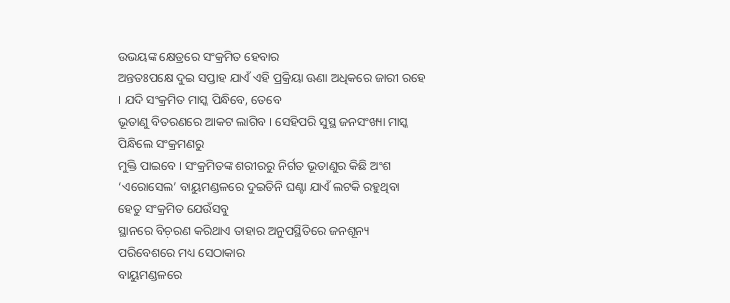ଉଭୟଙ୍କ କ୍ଷେତ୍ରରେ ସଂକ୍ରମିତ ହେବାର
ଅନ୍ତତଃପକ୍ଷେ ଦୁଇ ସପ୍ତାହ ଯାଏଁ ଏହି ପ୍ରକ୍ରିୟା ଊଣା ଅଧିକରେ ଜାରୀ ରହେ । ଯଦି ସଂକ୍ରମିତ ମାସ୍କ ପିନ୍ଧିବେ, ତେବେ
ଭୂତାଣୁ ବିତରଣରେ ଆକଟ ଲାଗିବ । ସେହିପରି ସୁସ୍ଥ ଜନସଂଖ୍ୟା ମାସ୍କ ପିନ୍ଧିଲେ ସଂକ୍ରମଣରୁ
ମୁକ୍ତି ପାଇବେ । ସଂକ୍ରମିତଙ୍କ ଶରୀରରୁ ନିର୍ଗତ ଭୂତାଣୁର କିଛି ଅଂଶ ‘ଏରୋସେଲ’ ବାୟୁମଣ୍ଡଳରେ ଦୁଇତିନି ଘଣ୍ଟା ଯାଏଁ ଲଟକି ରହୁଥିବା ହେତୁ ସଂକ୍ରମିତ ଯେଉଁସବୁ
ସ୍ଥାନରେ ବିଚ଼ରଣ କରିଥାଏ ତାହାର ଅନୁପସ୍ଥିତିରେ ଜନଶୂନ୍ୟ ପରିବେଶରେ ମଧ୍ୟ ସେଠାକାର
ବାୟୁମଣ୍ଡଳରେ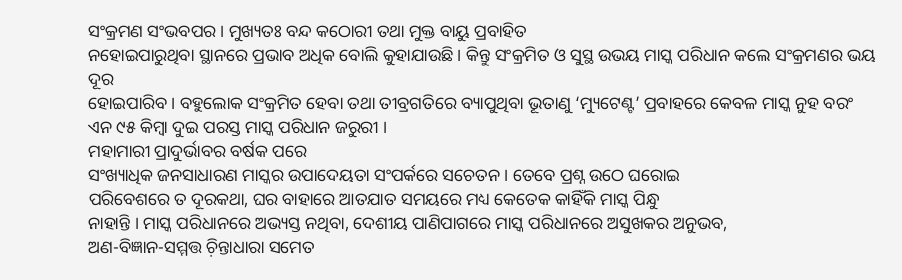ସଂକ୍ରମଣ ସଂଭବପର । ମୁଖ୍ୟତଃ ବନ୍ଦ କଠୋରୀ ତଥା ମୁକ୍ତ ବାୟୁ ପ୍ରବାହିତ
ନହୋଇପାରୁଥିବା ସ୍ଥାନରେ ପ୍ରଭାବ ଅଧିକ ବୋଲି କୁହାଯାଉଛି । କିନ୍ତୁ ସଂକ୍ରମିତ ଓ ସୁସ୍ଥ ଉଭୟ ମାସ୍କ ପରିଧାନ କଲେ ସଂକ୍ରମଣର ଭୟ ଦୂର
ହୋଇପାରିବ । ବହୁଲୋକ ସଂକ୍ରମିତ ହେବା ତଥା ତୀବ୍ରଗତିରେ ବ୍ୟାପୁଥିବା ଭୂତାଣୁ ‘ମ୍ୟୁଟେଣ୍ଟ’ ପ୍ରବାହରେ କେବଳ ମାସ୍କ ନୁହ ବରଂ ଏନ ୯୫ କିମ୍ୱା ଦୁଇ ପରସ୍ତ ମାସ୍କ ପରିଧାନ ଜରୁରୀ ।
ମହାମାରୀ ପ୍ରାଦୁର୍ଭାବର ବର୍ଷକ ପରେ
ସଂଖ୍ୟାଧିକ ଜନସାଧାରଣ ମାସ୍କର ଉପାଦେୟତା ସଂପର୍କରେ ସଚେତନ । ତେବେ ପ୍ରଶ୍ନ ଉଠେ ଘରୋଇ
ପରିବେଶରେ ତ ଦୂରକଥା, ଘର ବାହାରେ ଆତଯାତ ସମୟରେ ମଧ୍ୟ କେତେକ କାହିଁକି ମାସ୍କ ପିନ୍ଧୁ
ନାହାନ୍ତି । ମାସ୍କ ପରିଧାନରେ ଅଭ୍ୟସ୍ତ ନଥିବା, ଦେଶୀୟ ପାଣିପାଗରେ ମାସ୍କ ପରିଧାନରେ ଅସୁଖକର ଅନୁଭବ,
ଅଣ-ବିଜ୍ଞାନ-ସମ୍ମତ୍ତ ଚ଼ିନ୍ତାଧାରା ସମେତ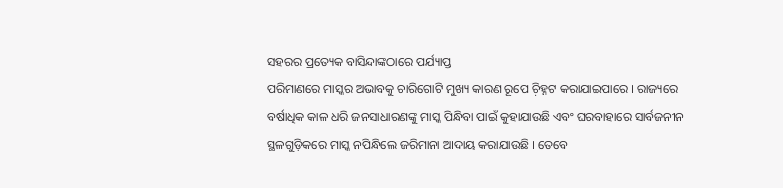ସହରର ପ୍ରତ୍ୟେକ ବାସିନ୍ଦାଙ୍କଠାରେ ପର୍ଯ୍ୟାପ୍ତ
ପରିମାଣରେ ମାସ୍କର ଅଭାବକୁ ଚାରିଗୋଟି ମୁଖ୍ୟ କାରଣ ରୂପେ ଚ଼ିହ୍ନଟ କରାଯାଇପାରେ । ରାଜ୍ୟରେ
ବର୍ଷାଧିକ କାଳ ଧରି ଜନସାଧାରଣଙ୍କୁ ମାସ୍କ ପିନ୍ଧିବା ପାଇଁ କୁହାଯାଉଛି ଏବଂ ଘରବାହାରେ ସାର୍ବଜନୀନ
ସ୍ଥଳଗୁଡ଼ିକରେ ମାସ୍କ ନପିନ୍ଧିଲେ ଜରିମାନା ଆଦାୟ କରାଯାଉଛି । ତେବେ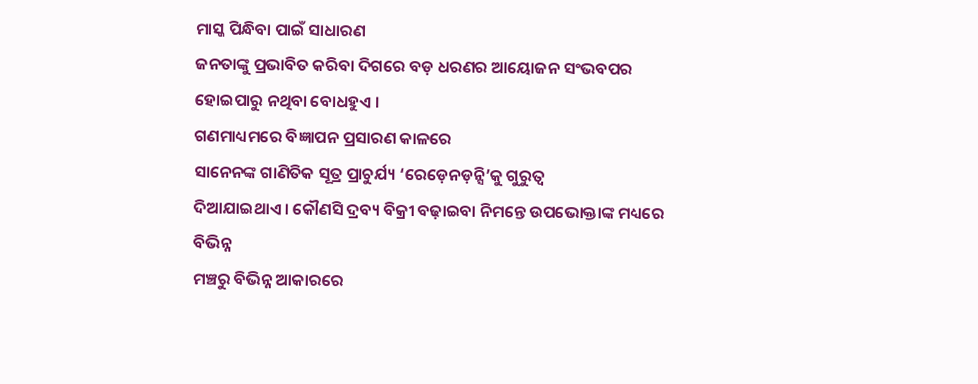ମାସ୍କ ପିନ୍ଧିବା ପାଇଁ ସାଧାରଣ
ଜନତାଙ୍କୁ ପ୍ରଭାବିତ କରିବା ଦିଗରେ ବଡ଼ ଧରଣର ଆୟୋଜନ ସଂଭବପର ହୋଇପାରୁ ନଥିବା ବୋଧହୁଏ ।
ଗଣମାଧ୍ୟମରେ ବିଜ୍ଞାପନ ପ୍ରସାରଣ କାଳରେ
ସାନେନଙ୍କ ଗାଣିତିକ ସୂତ୍ର ପ୍ରାଚୁର୍ଯ୍ୟ ‘ରେଡ଼େନଡ଼ନ୍ସି’କୁ ଗୁରୁତ୍ୱ
ଦିଆଯାଇଥାଏ । କୌଣସି ଦ୍ରବ୍ୟ ବିକ୍ରୀ ବଢ଼ାଇବା ନିମନ୍ତେ ଉପଭୋକ୍ତାଙ୍କ ମଧ୍ୟରେ ବିଭିନ୍ନ
ମଞ୍ଚରୁ ବିଭିନ୍ନ ଆକାରରେ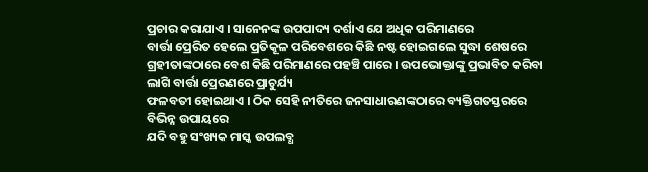ପ୍ରଚାର କରାଯାଏ । ସାନେନଙ୍କ ଉପପାଦ୍ୟ ଦର୍ଶାଏ ଯେ ଅଧିକ ପରିମାଣରେ
ବାର୍ତ୍ତା ପ୍ରେରିତ ହେଲେ ପ୍ରତିକୂଳ ପରିବେଶରେ କିଛି ନଷ୍ଟ ହୋଇଗଲେ ସୁଦ୍ଧା ଶେଷରେ
ଗ୍ରହୀତାଙ୍କଠାରେ ବେଶ କିଛି ପରିମାଣରେ ପହଞ୍ଚି ପାରେ । ଉପଭୋକ୍ତାଙ୍କୁ ପ୍ରଭାବିତ କରିବା ଲାଗି ବାର୍ତ୍ତା ପ୍ରେରଣରେ ପ୍ରାଚୁର୍ଯ୍ୟ
ଫଳବତୀ ହୋଇଥାଏ । ଠିକ ସେହି ନୀତିରେ ଜନସାଧାରଣଙ୍କଠାରେ ବ୍ୟକ୍ତିଗତସ୍ତରରେ ବିଭିନ୍ନ ଉପାୟରେ
ଯଦି ବହୁ ସଂଖ୍ୟକ ମାସ୍କ ଉପଲବ୍ଧ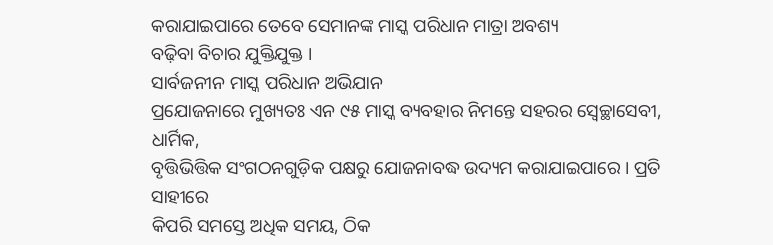କରାଯାଇପାରେ ତେବେ ସେମାନଙ୍କ ମାସ୍କ ପରିଧାନ ମାତ୍ରା ଅବଶ୍ୟ
ବଢ଼ିବା ବିଚାର ଯୁକ୍ତିଯୁକ୍ତ ।
ସାର୍ବଜନୀନ ମାସ୍କ ପରିଧାନ ଅଭିଯାନ
ପ୍ରଯୋଜନାରେ ମୁଖ୍ୟତଃ ଏନ ୯୫ ମାସ୍କ ବ୍ୟବହାର ନିମନ୍ତେ ସହରର ସ୍ୱେଚ୍ଛାସେବୀ, ଧାର୍ମିକ,
ବୃତ୍ତିଭିତ୍ତିକ ସଂଗଠନଗୁଡ଼ିକ ପକ୍ଷରୁ ଯୋଜନାବଦ୍ଧ ଉଦ୍ୟମ କରାଯାଇପାରେ । ପ୍ରତି ସାହୀରେ
କିପରି ସମସ୍ତେ ଅଧିକ ସମୟ, ଠିକ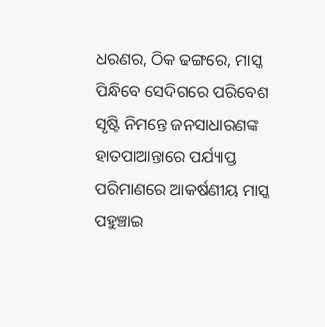ଧରଣର, ଠିକ ଢଙ୍ଗରେ, ମାସ୍କ ପିନ୍ଧିବେ ସେଦିଗରେ ପରିବେଶ
ସୃଷ୍ଟି ନିମନ୍ତେ ଜନସାଧାରଣଙ୍କ ହାତପାଆନ୍ତାରେ ପର୍ଯ୍ୟାପ୍ତ ପରିମାଣରେ ଆକର୍ଷଣୀୟ ମାସ୍କ
ପହୁଞ୍ଚାଇ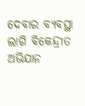ଦେବାର ବ୍ୟବସ୍ଥା ଲାଗି ବିକେନ୍ଦ୍ରୀତ ଅଭିଯାନ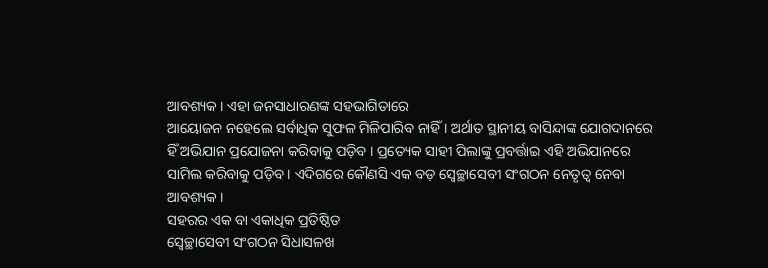ଆବଶ୍ୟକ । ଏହା ଜନସାଧାରଣଙ୍କ ସହଭାଗିତାରେ
ଆୟୋଜନ ନହେଲେ ସର୍ବାଧିକ ସୁଫଳ ମିଳିପାରିବ ନାହିଁ । ଅର୍ଥାତ ସ୍ଥାନୀୟ ବାସିନ୍ଦାଙ୍କ ଯୋଗଦାନରେ
ହିଁ ଅଭିଯାନ ପ୍ରଯୋଜନା କରିବାକୁ ପଡ଼ିବ । ପ୍ରତ୍ୟେକ ସାହୀ ପିଲାଙ୍କୁ ପ୍ରବର୍ତ୍ତାଇ ଏହି ଅଭିଯାନରେ
ସାମିଲ କରିବାକୁ ପଡ଼ିବ । ଏଦିଗରେ କୌଣସି ଏକ ବଡ଼ ସ୍ୱେଚ୍ଛାସେବୀ ସଂଗଠନ ନେତୃତ୍ୱ ନେବା
ଆବଶ୍ୟକ ।
ସହରର ଏକ ବା ଏକାଧିକ ପ୍ରତିଷ୍ଠିତ
ସ୍ୱେଚ୍ଛାସେବୀ ସଂଗଠନ ସିଧାସଳଖ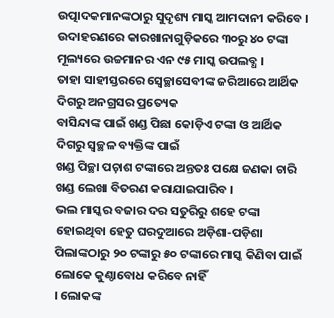ଉତ୍ପାଦକମାନଙ୍କଠାରୁ ସୁଦୃଶ୍ୟ ମାସ୍କ ଆମଦାନୀ କରିବେ ।
ଉଦାହରଣରେ କାରଖାନାଗୁଡ଼ିକରେ ୩୦ରୁ ୪୦ ଟଙ୍କା ମୂଲ୍ୟରେ ଉଚ୍ଚମାନର ଏନ ୯୫ ମାସ୍କ ଉପଲବ୍ଧ ।
ତାହା ସାହୀସ୍ତରରେ ସ୍ୱେଚ୍ଛାସେବୀଙ୍କ ଜରିଆରେ ଆର୍ଥିକ ଦିଗରୁ ଅନଗ୍ରସର ପ୍ରତ୍ୟେକ
ବାସିନ୍ଦାଙ୍କ ପାଇଁ ଖଣ୍ଡ ପିଛା କୋଡ଼ିଏ ଟଙ୍କା ଓ ଆର୍ଥିକ ଦିଗରୁ ସ୍ୱଚ୍ଛଳ ବ୍ୟକ୍ତିଙ୍କ ପାଇଁ
ଖଣ୍ଡ ପିଚ୍ଛା ପଚ଼ାଶ ଟଙ୍କାରେ ଅନ୍ତତଃ ପକ୍ଷେ ଜଣକା ଚାରି ଖଣ୍ଡ ଲେଖା ବିତରଣ କରାଯାଇପାରିବ ।
ଭଲ ମାସ୍କର ବଜାର ଦର ସତୁରିରୁ ଶହେ ଟଙ୍କା ହୋଇଥିବା ହେତୁ ଘରଦୁଆରେ ଅଡ଼ିଶା-ପଡ଼ିଶା
ପିଲାଙ୍କଠାରୁ ୨୦ ଟଙ୍କାରୁ ୫୦ ଟଙ୍କାରେ ମାସ୍କ କିଣିବା ପାଇଁ ଲୋକେ କୁଣ୍ଠାବୋଧ କରିବେ ନାହିଁ
। ଲୋକଙ୍କ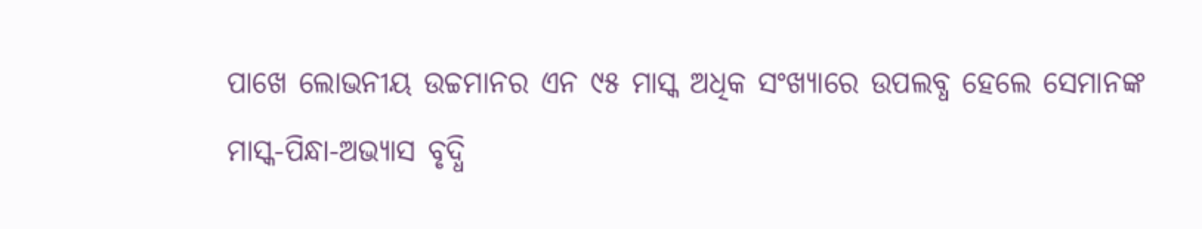ପାଖେ ଲୋଭନୀୟ ଉଚ୍ଚମାନର ଏନ ୯୫ ମାସ୍କ ଅଧିକ ସଂଖ୍ୟାରେ ଉପଲବ୍ଧ ହେଲେ ସେମାନଙ୍କ
ମାସ୍କ-ପିନ୍ଧା-ଅଭ୍ୟାସ ବୃଦ୍ଧି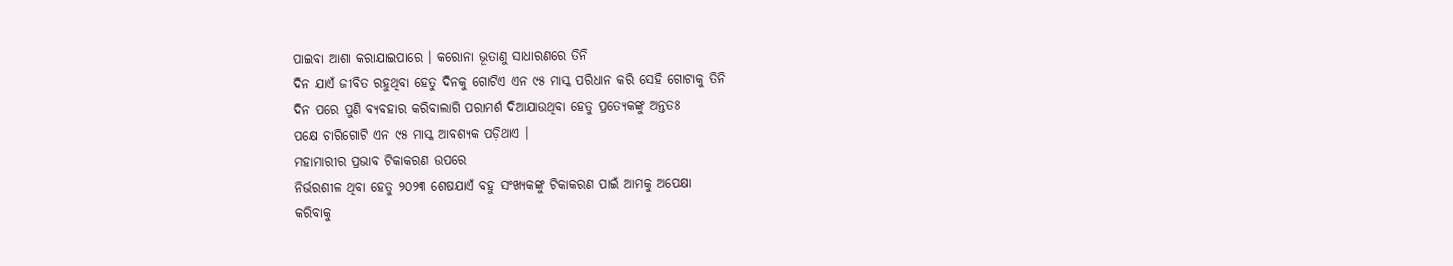ପାଇବା ଆଶା କରାଯାଇପାରେ । କରୋନା ଭୂତାଣୁ ସାଧାରଣରେ ତିନି
ଦିନ ଯାଏଁ ଜୀବିତ ରହୁଥିବା ହେତୁ ଦିନକୁ ଗୋଟିଏ ଏନ ୯୫ ମାସ୍କ ପରିଧାନ କରି ସେହି ଗୋଟାକୁ ତିନି
ଦିନ ପରେ ପୁଣି ବ୍ୟବହାର କରିବାଲାଗି ପରାମର୍ଶ ଦିଆଯାଉଥିବା ହେତୁ ପ୍ରତ୍ୟେକଙ୍କୁ ଅନ୍ତତଃ
ପକ୍ଷେ ଚାରିଗୋଟି ଏନ ୯୫ ମାସ୍କ ଆବଶ୍ୟକ ପଡ଼ିଥାଏ ।
ମହାମାରୀର ପ୍ରଭାବ ଟିକାକରଣ ଉପରେ
ନିର୍ଭରଶୀଳ ଥିବା ହେତୁ ୨୦୨୩ ଶେଷଯାଏଁ ବହୁ ସଂଖ୍ୟକଙ୍କୁ ଟିକାକରଣ ପାଇଁ ଆମକୁ ଅପେକ୍ଷା
କରିବାକୁ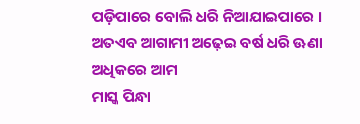ପଡ଼ିପାରେ ବୋଲି ଧରି ନିଆଯାଇପାରେ । ଅତଏବ ଆଗାମୀ ଅଢ଼େଇ ବର୍ଷ ଧରି ଊଣା ଅଧିକରେ ଆମ
ମାସ୍କ ପିନ୍ଧା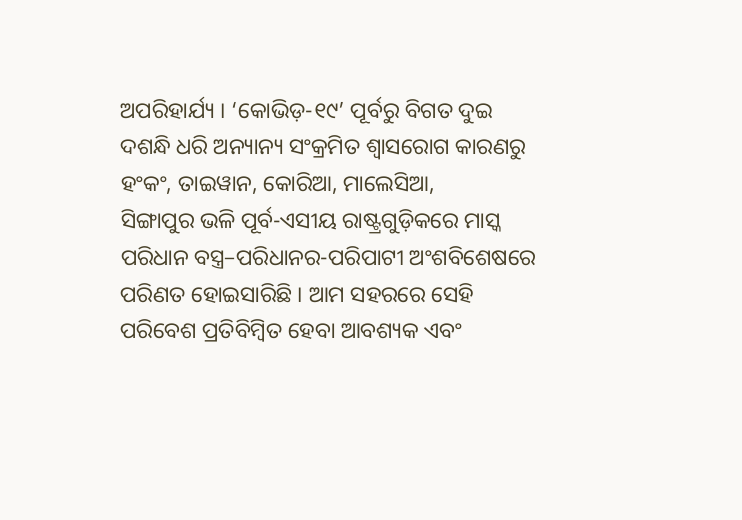ଅପରିହାର୍ଯ୍ୟ । ‘କୋଭିଡ଼-୧୯’ ପୂର୍ବରୁ ବିଗତ ଦୁଇ
ଦଶନ୍ଧି ଧରି ଅନ୍ୟାନ୍ୟ ସଂକ୍ରମିତ ଶ୍ୱାସରୋଗ କାରଣରୁ ହଂକଂ, ତାଇୱାନ, କୋରିଆ, ମାଲେସିଆ,
ସିଙ୍ଗାପୁର ଭଳି ପୂର୍ବ-ଏସୀୟ ରାଷ୍ଟ୍ରଗୁଡ଼ିକରେ ମାସ୍କ ପରିଧାନ ବସ୍ତ୍ର–ପରିଧାନର-ପରିପାଟୀ ଅଂଶବିଶେଷରେ
ପରିଣତ ହୋଇସାରିଛି । ଆମ ସହରରେ ସେହି ପରିବେଶ ପ୍ରତିବିମ୍ୱିତ ହେବା ଆବଶ୍ୟକ ଏବଂ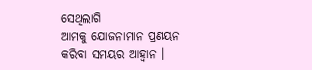ସେଥିଲାଗି
ଆମକୁ ଯୋଜନାମାନ ପ୍ରଣୟନ କରିବା ସମୟର ଆହ୍ୱାନ ।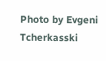Photo by Evgeni Tcherkasski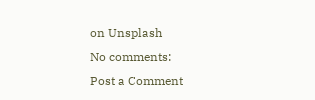on Unsplash
No comments:
Post a Comment